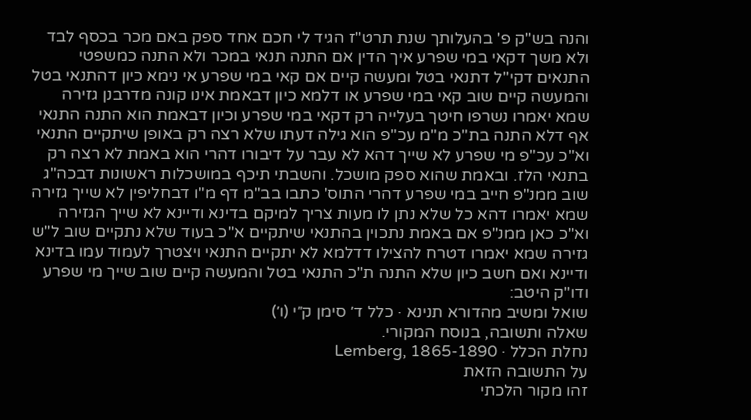והנה בש"ק פ' בהעלותך שנת תרט"ז הגיד לי חכם אחד ספק באם מכר בכסף לבד ולא משך דקאי במי שפרע איך הדין אם התנה תנאי במכר ולא התנה כמשפטי התנאים דקי"ל דתנאי בטל ומעשה קיים אם קאי במי שפרע אי נימא כיון דהתנאי בטל והמעשה קיים שוב קאי במי שפרע או דלמא כיון דבאמת אינו קונה מדרבנן גזירה שמא יאמרו נשרפו חיטך בעלייה רק דקאי במי שפרע וכיון דבאמת הוא התנה התנאי אף דלא התנה בת"כ מ"מ עכ"פ הוא גילה דעתו שלא רצה רק באופן שיתקיים התנאי וא"כ עכ"פ מי שפרע לא שייך דהא לא עבר על דיבורו דהרי הוא באמת לא רצה רק בתנאי הלז. ובאמת שהוא ספק מושכל. והשבתי תיכף במושכלות ראשונות דבכה"ג שוב ממנ"פ חייב במי שפרע דהרי התוס' כתבו בב"מ דף מ"ו דבחליפין לא שייך גזירה שמא יאמרו דהא כל שלא נתן לו מעות צריך למיקם בדינא ודיינא לא שייך הגזירה וא"כ כאן ממנ"פ אם באמת נתכוין בהתנאי שיתקיים א"כ בעוד שלא נתקיים שוב ל"ש גזירה שמא יאמרו דטרח להצילו דדלמא לא יתקיים התנאי ויצטרך לעמוד עמו בדינא ודיינא ואם חשב כיון שלא התנה ת"כ התנאי בטל והמעשה קיים שוב שייך מי שפרע ודו"ק היטב:
שואל ומשיב מהדורא תנינא · כלל ד׳ סימן ק״י (ו׳)
שאלה ותשובה, בנוסח המקורי.
נחלת הכלל · Lemberg, 1865-1890
על התשובה הזאת
זהו מקור הלכתי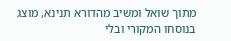מתוך שואל ומשיב מהדורא תנינא, מוצג בנוסחו המקורי ובלי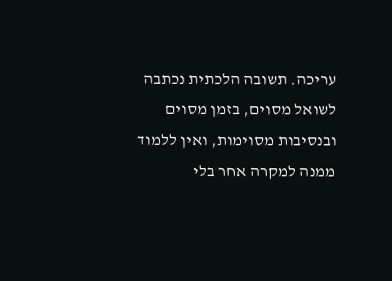עריכה. תשובה הלכתית נכתבה לשואל מסוים, בזמן מסוים ובנסיבות מסוימות, ואין ללמוד ממנה למקרה אחר בלי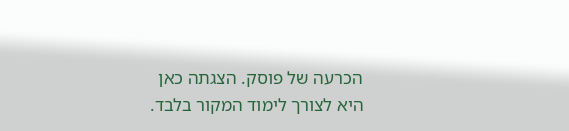הכרעה של פוסק. הצגתה כאן היא לצורך לימוד המקור בלבד.